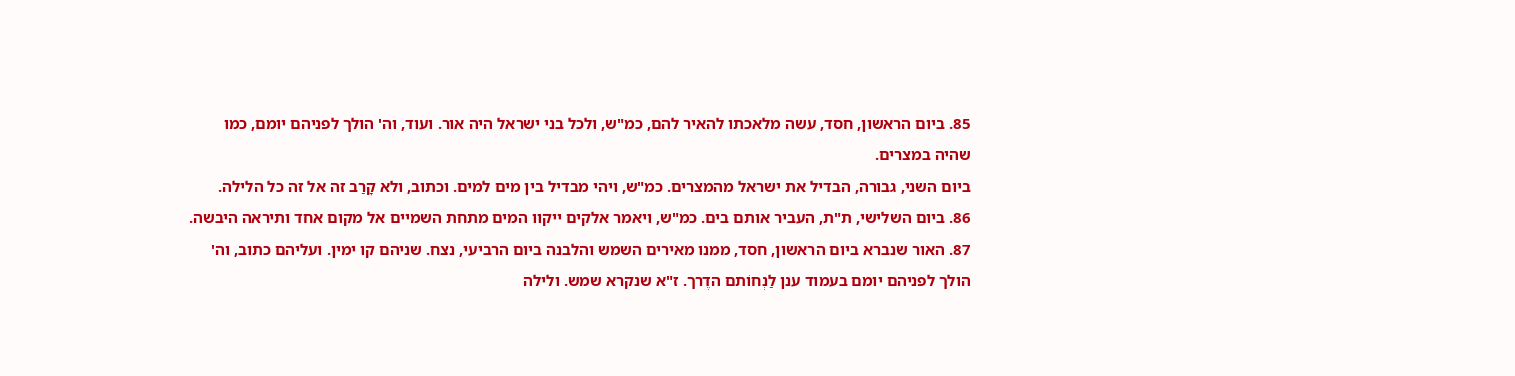85. ביום הראשון, חסד, עשה מלאכתו להאיר להם, כמ"ש, ולכל בני ישראל היה אור. ועוד, וה' הולך לפניהם יומם, כמו שהיה במצרים.
ביום השני, גבורה, הבדיל את ישראל מהמצרים. כמ"ש, ויהי מבדיל בין מים למים. וכתוב, ולא קָרַב זה אל זה כל הלילה.
86. ביום השלישי, ת"ת, העביר אותם בים. כמ"ש, ויאמר אלקים ייקוו המים מתחת השמיים אל מקום אחד ותיראה היבשה.
87. האור שנברא ביום הראשון, חסד, ממנו מאירים השמש והלבנה ביום הרביעי, נצח. שניהם קו ימין. ועליהם כתוב, וה' הולך לפניהם יומם בעמוד ענן לַנְחוֹתם הדֶרך. ז"א שנקרא שמש. ולילה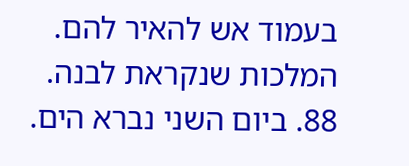בעמוד אש להאיר להם. המלכות שנקראת לבנה.
88. ביום השני נברא הים.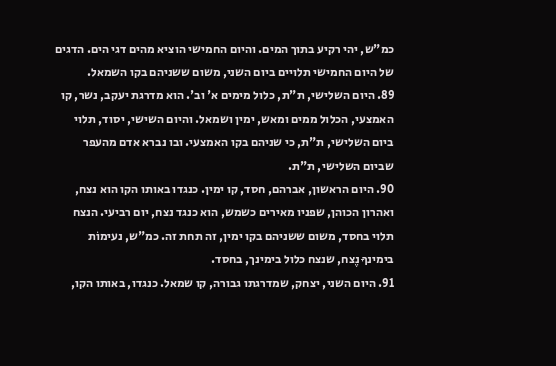כמ"ש, יהי רקיע בתוך המים. והיום החמישי הוציא מהים דגי הים. הדגים של היום החמישי תלויים ביום השני, משום ששניהם בקו השמאל.
89. היום השלישי, ת"ת, כלול מימים א' וב'. הוא מדרגת יעקב, נשר, קו האמצעי, הכלול ממים ומאש, ימין ושמאל. והיום השישי, יסוד, תלוי ביום השלישי, ת"ת, כי שניהם בקו האמצעי. ובו נברא אדם מהעפר שביום השלישי, ת"ת.
90. היום הראשון, אברהם, חסד, קו ימין. כנגדו באותו הקו הוא נצח, ואהרון הכוהן, שפניו מאירים כשמש, הוא כנגד נצח, יום רביעי. הנצח תלוי בחסד, משום ששניהם בקו ימין, זה תחת זה. כמ"ש, נעימוֹת בימינךָ נֶצח, שנצח כלול בימינך, בחסד.
91. היום השני, יצחק, שמדרגתו גבורה, קו שמאל. כנגדו, באותו הקו,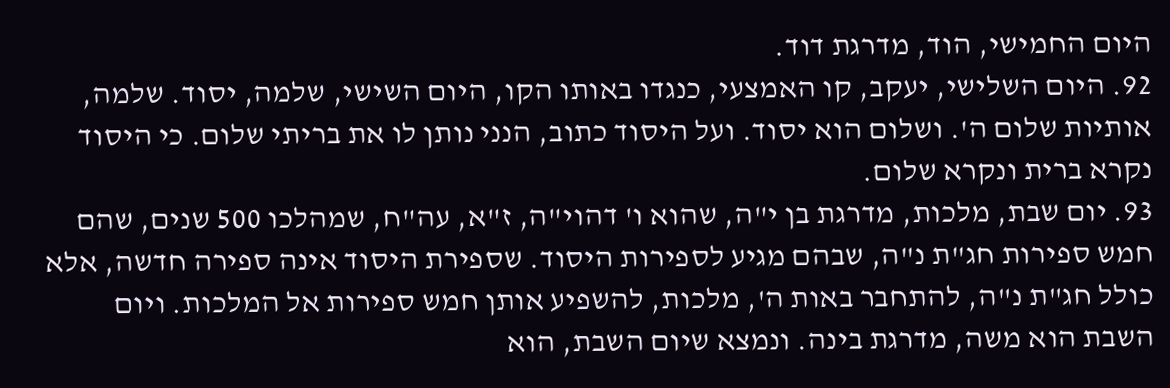היום החמישי, הוד, מדרגת דוד.
92. היום השלישי, יעקב, קו האמצעי, כנגדו באותו הקו, היום השישי, שלמה, יסוד. שלמה, אותיות שלום ה'. ושלום הוא יסוד. ועל היסוד כתוב, הנני נותן לו את בריתי שלום. כי היסוד נקרא ברית ונקרא שלום.
93. יום שבת, מלכות, מדרגת בן י"ה, שהוא ו' דהוי"ה, ז"א, עה"ח, שמהלכו 500 שנים, שהם חמש ספירות חג"ת נ"ה, שבהם מגיע לספירות היסוד. שספירת היסוד אינה ספירה חדשה, אלא כולל חג"ת נ"ה, להתחבר באות ה', מלכות, להשפיע אותן חמש ספירות אל המלכות. ויום השבת הוא משה, מדרגת בינה. ונמצא שיום השבת, הוא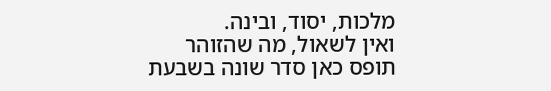מלכות, יסוד, ובינה.
ואין לשאול, מה שהזוהר תופס כאן סדר שונה בשבעת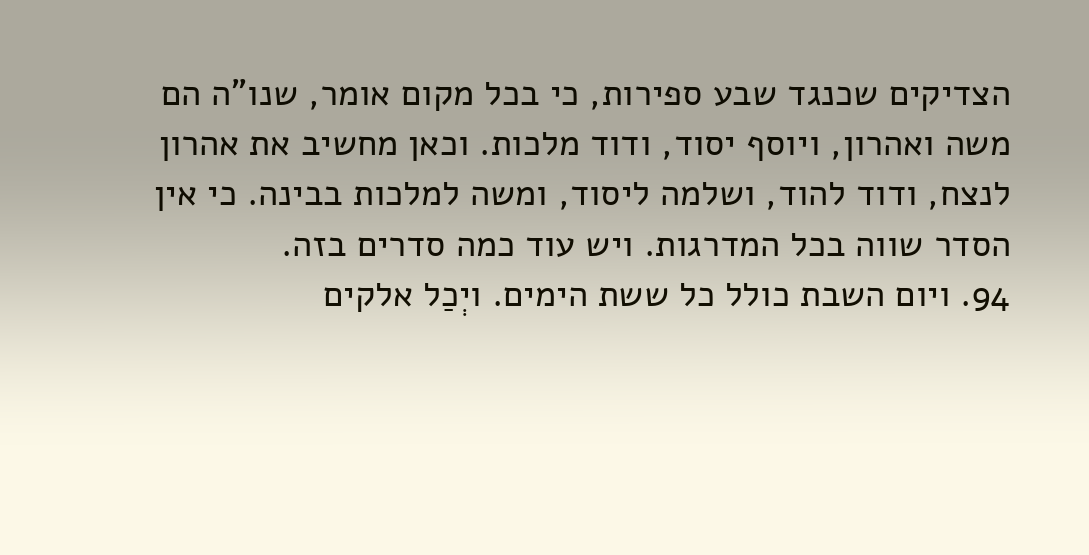הצדיקים שכנגד שבע ספירות, כי בכל מקום אומר, שנו"ה הם משה ואהרון, ויוסף יסוד, ודוד מלכות. וכאן מחשיב את אהרון לנצח, ודוד להוד, ושלמה ליסוד, ומשה למלכות בבינה. כי אין הסדר שווה בכל המדרגות. ויש עוד כמה סדרים בזה.
94. ויום השבת כולל כל ששת הימים. ויְכַל אלקים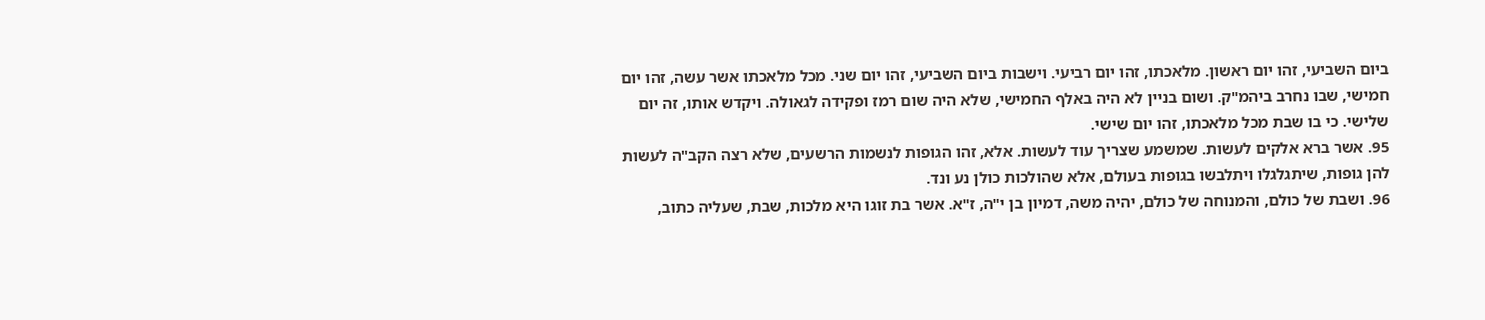ביום השביעי, זהו יום ראשון. מלאכתו, זהו יום רביעי. וישבות ביום השביעי, זהו יום שני. מכל מלאכתו אשר עשה, זהו יום חמישי, שבו נחרב ביהמ"ק. ושום בניין לא היה באלף החמישי, שלא היה שום רמז ופקידה לגאולה. ויקדש אותו, זה יום שלישי. כי בו שבת מכל מלאכתו, זהו יום שישי.
95. אשר ברא אלקים לעשות. שמשמע שצריך עוד לעשות. אלא, זהו הגופות לנשמות הרשעים, שלא רצה הקב"ה לעשות להן גופות, שיתגלגלו ויתלבשו בגופות בעולם, אלא שהולכות כולן נע ונד.
96. ושבת של כולם, והמנוחה של כולם, יהיה משה, דמיון בן י"ה, ז"א. אשר בת זוגו היא מלכות, שבת, שעליה כתוב,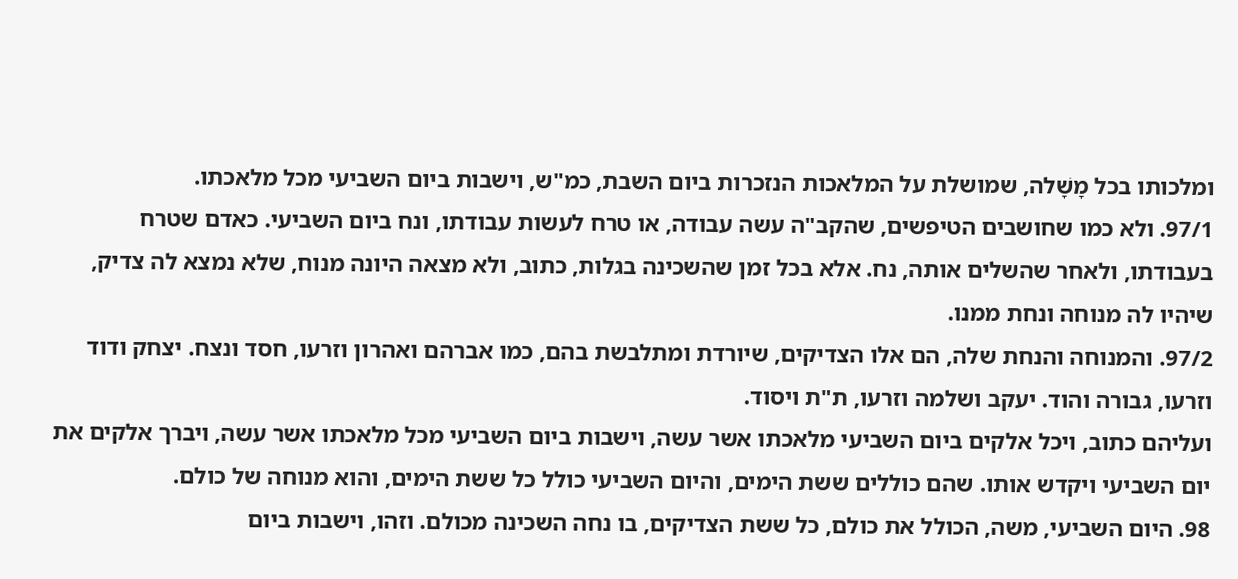ומלכותו בכל מָשָׁלה, שמושלת על המלאכות הנזכרות ביום השבת, כמ"ש, וישבות ביום השביעי מכל מלאכתו.
97/1. ולא כמו שחושבים הטיפשים, שהקב"ה עשה עבודה, או טרח לעשות עבודתו, ונח ביום השביעי. כאדם שטרח בעבודתו, ולאחר שהשלים אותה, נח. אלא בכל זמן שהשכינה בגלות, כתוב, ולא מצאה היונה מנוח, שלא נמצא לה צדיק, שיהיו לה מנוחה ונחת ממנו.
97/2. והמנוחה והנחת שלה, הם אלו הצדיקים, שיורדת ומתלבשת בהם, כמו אברהם ואהרון וזרעו, חסד ונצח. יצחק ודוד וזרעו, גבורה והוד. יעקב ושלמה וזרעו, ת"ת ויסוד.
ועליהם כתוב, ויכל אלקים ביום השביעי מלאכתו אשר עשה, וישבות ביום השביעי מכל מלאכתו אשר עשה, ויברך אלקים את יום השביעי ויקדש אותו. שהם כוללים ששת הימים, והיום השביעי כולל כל ששת הימים, והוא מנוחה של כולם.
98. היום השביעי, משה, הכולל את כולם, כל ששת הצדיקים, בו נחה השכינה מכולם. וזהו, וישבות ביום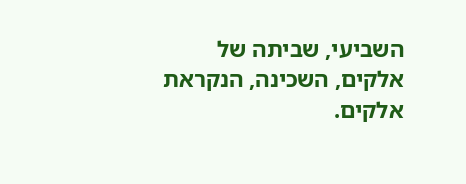השביעי, שביתה של אלקים, השכינה, הנקראת אלקים.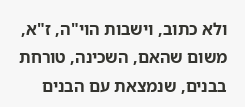ולא כתוב, וישבות הוי"ה, ז"א, משום שהאם, השכינה, טורחת בבנים, שנמצאת עם הבנים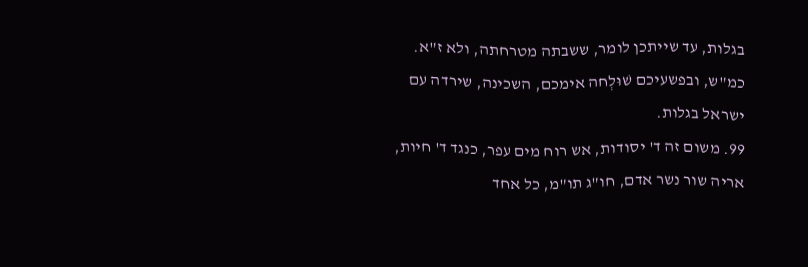בגלות, עד שייתכן לומר, ששבתה מטרחתה, ולא ז"א. כמ"ש, ובפשעיכם שׁוּלְחה אימכם, השכינה, שירדה עם ישראל בגלות.
99. משום זה ד' יסודות, אש רוח מים עפר, כנגד ד' חיות, אריה שור נשר אדם, חו"ג תו"מ, כל אחד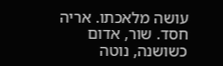עושה מלאכתו. אריה חסד. שור, אדום כשושנה, נוטה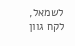לשמאל, לקח גוון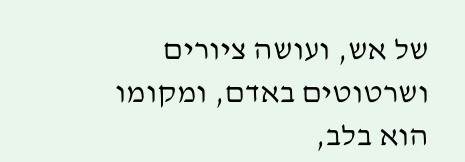של אש, ועושה ציורים ושרטוטים באדם, ומקומו הוא בלב,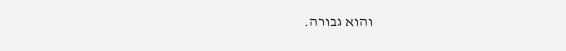והוא גבורה.